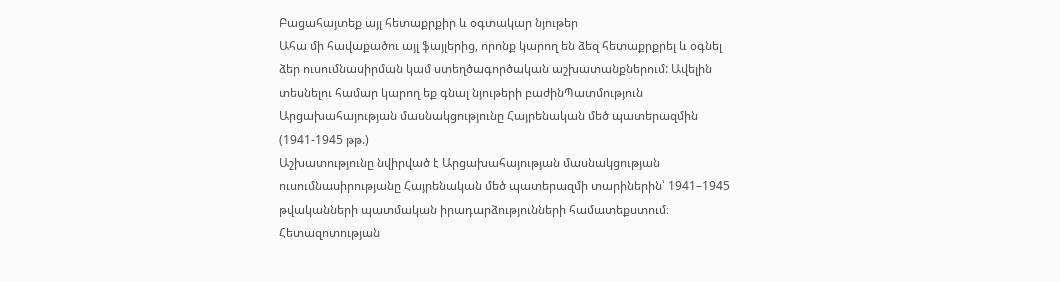Բացահայտեք այլ հետաքրքիր և օգտակար նյութեր
Ահա մի հավաքածու այլ ֆայլերից, որոնք կարող են ձեզ հետաքրքրել և օգնել ձեր ուսումնասիրման կամ ստեղծագործական աշխատանքներում: Ավելին տեսնելու համար կարող եք գնալ նյութերի բաժինՊատմություն
Արցախահայության մասնակցությունը Հայրենական մեծ պատերազմին (1941-1945 թթ.)
Աշխատությունը նվիրված է Արցախահայության մասնակցության ուսումնասիրությանը Հայրենական մեծ պատերազմի տարիներին՝ 1941–1945 թվականների պատմական իրադարձությունների համատեքստում։ Հետազոտության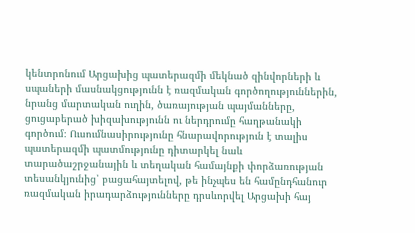կենտրոնում Արցախից պատերազմի մեկնած զինվորների և սպաների մասնակցությունն է ռազմական գործողություններին, նրանց մարտական ուղին, ծառայության պայմանները, ցուցաբերած խիզախությունն ու ներդրումը հաղթանակի գործում։ Ուսումնասիրությունը հնարավորություն է տալիս պատերազմի պատմությունը դիտարկել նաև տարածաշրջանային և տեղական համայնքի փորձառության տեսանկյունից՝ բացահայտելով, թե ինչպես են համընդհանուր ռազմական իրադարձությունները դրսևորվել Արցախի հայ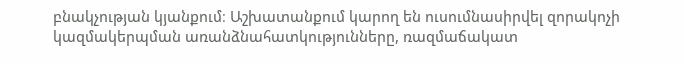բնակչության կյանքում։ Աշխատանքում կարող են ուսումնասիրվել զորակոչի կազմակերպման առանձնահատկությունները, ռազմաճակատ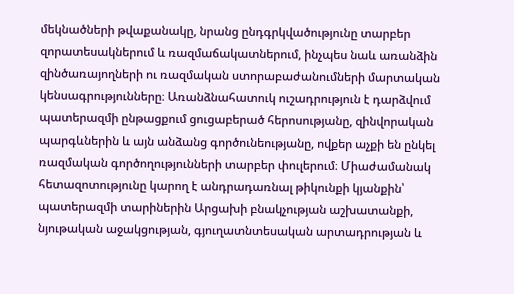մեկնածների թվաքանակը, նրանց ընդգրկվածությունը տարբեր զորատեսակներում և ռազմաճակատներում, ինչպես նաև առանձին զինծառայողների ու ռազմական ստորաբաժանումների մարտական կենսագրությունները։ Առանձնահատուկ ուշադրություն է դարձվում պատերազմի ընթացքում ցուցաբերած հերոսությանը, զինվորական պարգևներին և այն անձանց գործունեությանը, ովքեր աչքի են ընկել ռազմական գործողությունների տարբեր փուլերում։ Միաժամանակ հետազոտությունը կարող է անդրադառնալ թիկունքի կյանքին՝ պատերազմի տարիներին Արցախի բնակչության աշխատանքի, նյութական աջակցության, գյուղատնտեսական արտադրության և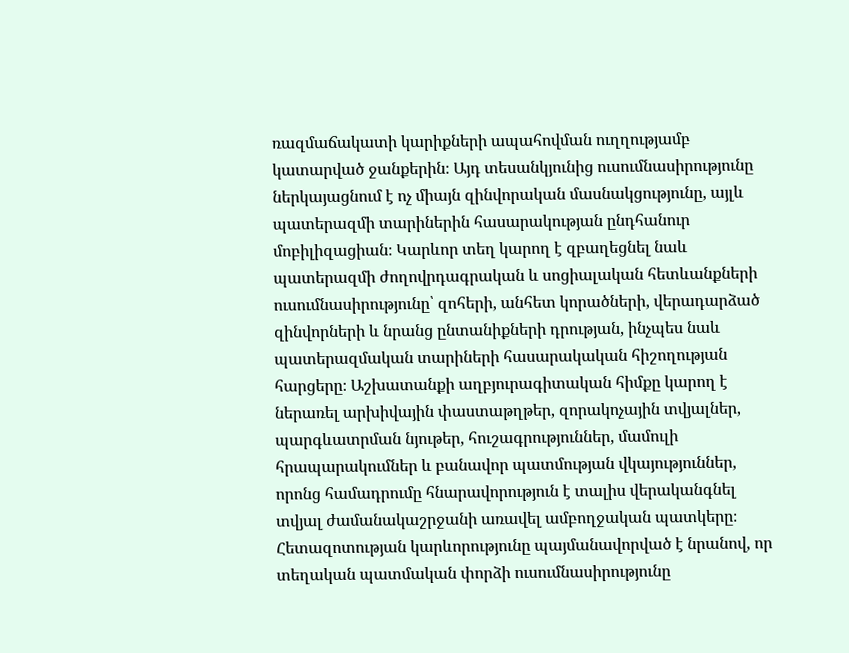ռազմաճակատի կարիքների ապահովման ուղղությամբ կատարված ջանքերին։ Այդ տեսանկյունից ուսումնասիրությունը ներկայացնում է ոչ միայն զինվորական մասնակցությունը, այլև պատերազմի տարիներին հասարակության ընդհանուր մոբիլիզացիան։ Կարևոր տեղ կարող է զբաղեցնել նաև պատերազմի ժողովրդագրական և սոցիալական հետևանքների ուսումնասիրությունը՝ զոհերի, անհետ կորածների, վերադարձած զինվորների և նրանց ընտանիքների դրության, ինչպես նաև պատերազմական տարիների հասարակական հիշողության հարցերը։ Աշխատանքի աղբյուրագիտական հիմքը կարող է ներառել արխիվային փաստաթղթեր, զորակոչային տվյալներ, պարգևատրման նյութեր, հուշագրություններ, մամուլի հրապարակումներ և բանավոր պատմության վկայություններ, որոնց համադրումը հնարավորություն է տալիս վերականգնել տվյալ ժամանակաշրջանի առավել ամբողջական պատկերը։ Հետազոտության կարևորությունը պայմանավորված է նրանով, որ տեղական պատմական փորձի ուսումնասիրությունը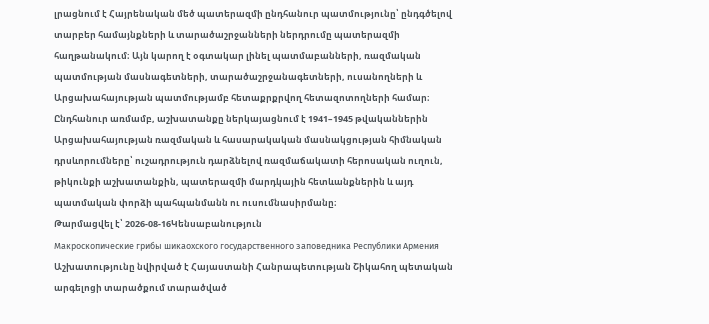լրացնում է Հայրենական մեծ պատերազմի ընդհանուր պատմությունը՝ ընդգծելով տարբեր համայնքների և տարածաշրջանների ներդրումը պատերազմի հաղթանակում։ Այն կարող է օգտակար լինել պատմաբանների, ռազմական պատմության մասնագետների, տարածաշրջանագետների, ուսանողների և Արցախահայության պատմությամբ հետաքրքրվող հետազոտողների համար։ Ընդհանուր առմամբ, աշխատանքը ներկայացնում է 1941–1945 թվականներին Արցախահայության ռազմական և հասարակական մասնակցության հիմնական դրսևորումները՝ ուշադրություն դարձնելով ռազմաճակատի հերոսական ուղուն, թիկունքի աշխատանքին, պատերազմի մարդկային հետևանքներին և այդ պատմական փորձի պահպանմանն ու ուսումնասիրմանը։
Թարմացվել է՝ 2026-08-16Կենսաբանություն
Макроскопические грибы шикаохского государственного заповедника Республики Армения
Աշխատությունը նվիրված է Հայաստանի Հանրապետության Շիկահող պետական արգելոցի տարածքում տարածված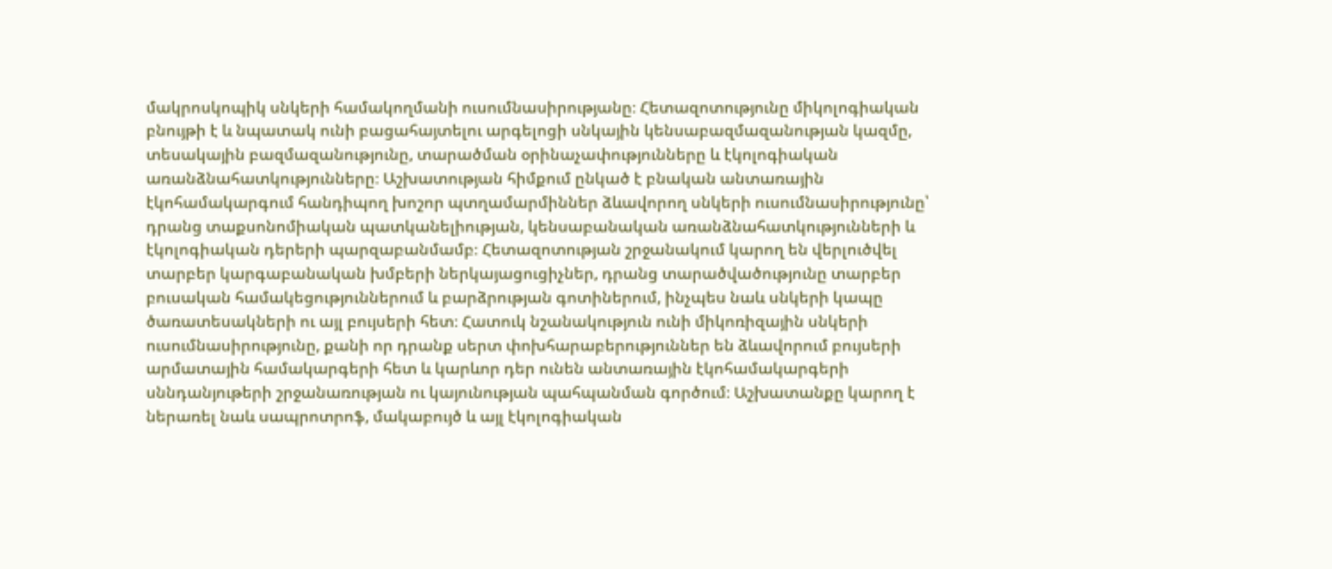մակրոսկոպիկ սնկերի համակողմանի ուսումնասիրությանը։ Հետազոտությունը միկոլոգիական բնույթի է և նպատակ ունի բացահայտելու արգելոցի սնկային կենսաբազմազանության կազմը, տեսակային բազմազանությունը, տարածման օրինաչափությունները և էկոլոգիական առանձնահատկությունները։ Աշխատության հիմքում ընկած է բնական անտառային էկոհամակարգում հանդիպող խոշոր պտղամարմիններ ձևավորող սնկերի ուսումնասիրությունը՝ դրանց տաքսոնոմիական պատկանելիության, կենսաբանական առանձնահատկությունների և էկոլոգիական դերերի պարզաբանմամբ։ Հետազոտության շրջանակում կարող են վերլուծվել տարբեր կարգաբանական խմբերի ներկայացուցիչներ, դրանց տարածվածությունը տարբեր բուսական համակեցություններում և բարձրության գոտիներում, ինչպես նաև սնկերի կապը ծառատեսակների ու այլ բույսերի հետ։ Հատուկ նշանակություն ունի միկոռիզային սնկերի ուսումնասիրությունը, քանի որ դրանք սերտ փոխհարաբերություններ են ձևավորում բույսերի արմատային համակարգերի հետ և կարևոր դեր ունեն անտառային էկոհամակարգերի սննդանյութերի շրջանառության ու կայունության պահպանման գործում։ Աշխատանքը կարող է ներառել նաև սապրոտրոֆ, մակաբույծ և այլ էկոլոգիական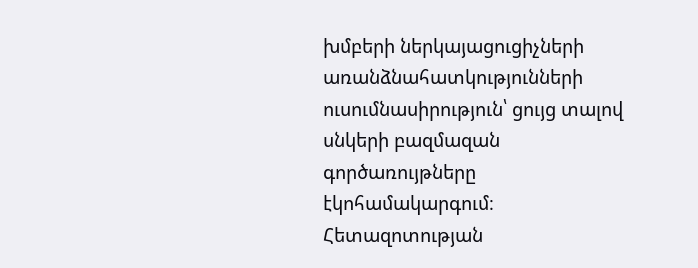խմբերի ներկայացուցիչների առանձնահատկությունների ուսումնասիրություն՝ ցույց տալով սնկերի բազմազան գործառույթները էկոհամակարգում։ Հետազոտության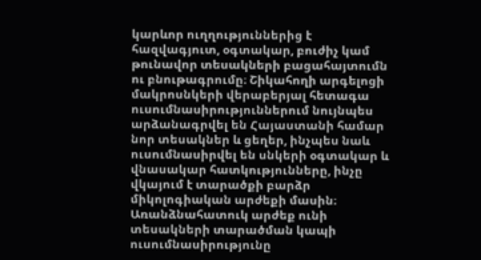կարևոր ուղղություններից է հազվագյուտ, օգտակար, բուժիչ կամ թունավոր տեսակների բացահայտումն ու բնութագրումը։ Շիկահողի արգելոցի մակրոսնկերի վերաբերյալ հետագա ուսումնասիրություններում նույնպես արձանագրվել են Հայաստանի համար նոր տեսակներ և ցեղեր, ինչպես նաև ուսումնասիրվել են սնկերի օգտակար և վնասակար հատկությունները, ինչը վկայում է տարածքի բարձր միկոլոգիական արժեքի մասին։ Առանձնահատուկ արժեք ունի տեսակների տարածման կապի ուսումնասիրությունը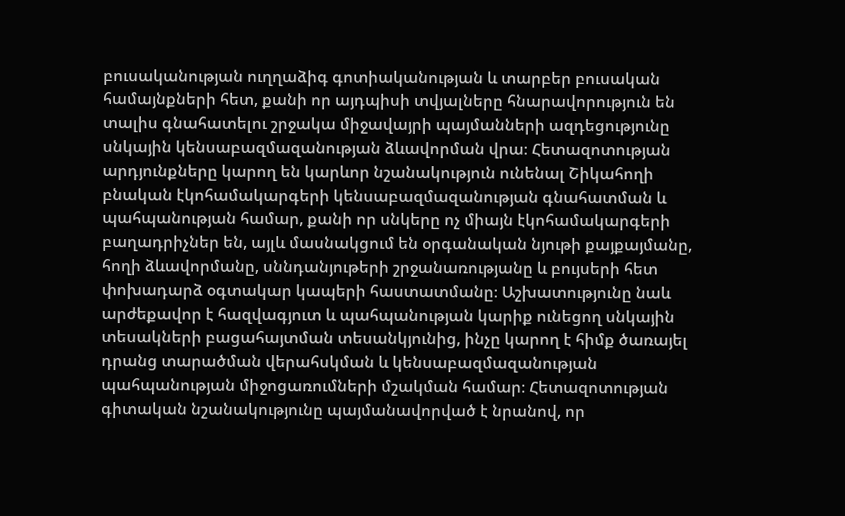բուսականության ուղղաձիգ գոտիականության և տարբեր բուսական համայնքների հետ, քանի որ այդպիսի տվյալները հնարավորություն են տալիս գնահատելու շրջակա միջավայրի պայմանների ազդեցությունը սնկային կենսաբազմազանության ձևավորման վրա։ Հետազոտության արդյունքները կարող են կարևոր նշանակություն ունենալ Շիկահողի բնական էկոհամակարգերի կենսաբազմազանության գնահատման և պահպանության համար, քանի որ սնկերը ոչ միայն էկոհամակարգերի բաղադրիչներ են, այլև մասնակցում են օրգանական նյութի քայքայմանը, հողի ձևավորմանը, սննդանյութերի շրջանառությանը և բույսերի հետ փոխադարձ օգտակար կապերի հաստատմանը։ Աշխատությունը նաև արժեքավոր է հազվագյուտ և պահպանության կարիք ունեցող սնկային տեսակների բացահայտման տեսանկյունից, ինչը կարող է հիմք ծառայել դրանց տարածման վերահսկման և կենսաբազմազանության պահպանության միջոցառումների մշակման համար։ Հետազոտության գիտական նշանակությունը պայմանավորված է նրանով, որ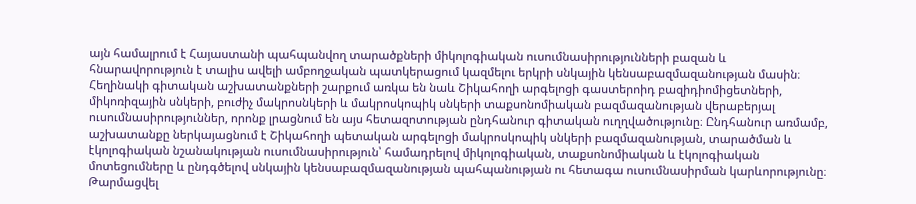այն համալրում է Հայաստանի պահպանվող տարածքների միկոլոգիական ուսումնասիրությունների բազան և հնարավորություն է տալիս ավելի ամբողջական պատկերացում կազմելու երկրի սնկային կենսաբազմազանության մասին։ Հեղինակի գիտական աշխատանքների շարքում առկա են նաև Շիկահողի արգելոցի գաստերոիդ բազիդիոմիցետների, միկոռիզային սնկերի, բուժիչ մակրոսնկերի և մակրոսկոպիկ սնկերի տաքսոնոմիական բազմազանության վերաբերյալ ուսումնասիրություններ, որոնք լրացնում են այս հետազոտության ընդհանուր գիտական ուղղվածությունը։ Ընդհանուր առմամբ, աշխատանքը ներկայացնում է Շիկահողի պետական արգելոցի մակրոսկոպիկ սնկերի բազմազանության, տարածման և էկոլոգիական նշանակության ուսումնասիրություն՝ համադրելով միկոլոգիական, տաքսոնոմիական և էկոլոգիական մոտեցումները և ընդգծելով սնկային կենսաբազմազանության պահպանության ու հետագա ուսումնասիրման կարևորությունը։
Թարմացվել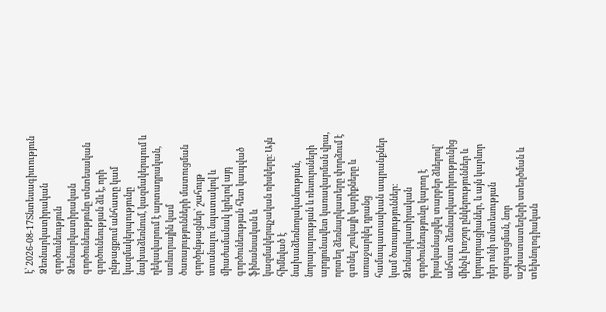է՝ 2026-08-17Տնտեսագիտություն
Ձեռնարկատիրական գործունեություն
Ձեռնարկատիրական գործունեությունը տնտեսական գործունեության ձև է, որի ընթացքում անհատը կամ կազմակերպությունը նախաձեռնում, կազմակերպում և ղեկավարում է արտադրական, առևտրային կամ ծառայությունների մատուցման գործընթացներ՝ շահույթ ստանալու նպատակով և միաժամանակ կրելով այդ գործունեության հետ կապված ֆինանսական և կազմակերպչական ռիսկերը։ Այն հիմնված է նախաձեռնողականության, նորարարության և ռեսուրսների արդյունավետ կառավարման վրա, որտեղ ձեռնարկատերը փորձում է գտնել շուկայի կարիքները և առաջարկել դրանց համապատասխան ապրանքներ կամ ծառայություններ։ Ձեռնարկատիրական գործունեությունը կարող է իրականացվել տարբեր ձևերով՝ անհատ ձեռնարկատիրությունից մինչև խոշոր ընկերություններ և կորպորացիաներ, և այն կարևոր դեր ունի տնտեսության զարգացման, նոր աշխատատեղերի ստեղծման և տեխնոլոգիական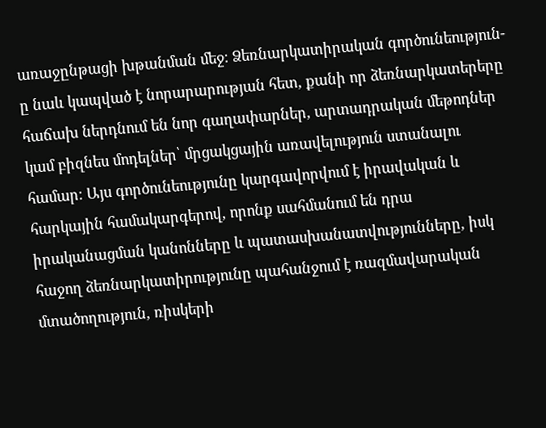առաջընթացի խթանման մեջ։ Ձեռնարկատիրական գործունեություն-ը նաև կապված է նորարարության հետ, քանի որ ձեռնարկատերերը հաճախ ներդնում են նոր գաղափարներ, արտադրական մեթոդներ կամ բիզնես մոդելներ՝ մրցակցային առավելություն ստանալու համար։ Այս գործունեությունը կարգավորվում է իրավական և հարկային համակարգերով, որոնք սահմանում են դրա իրականացման կանոնները և պատասխանատվությունները, իսկ հաջող ձեռնարկատիրությունը պահանջում է ռազմավարական մտածողություն, ռիսկերի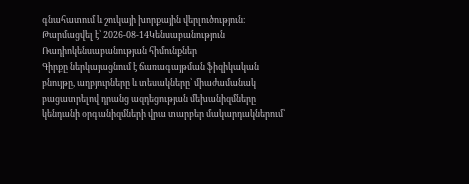գնահատում և շուկայի խորքային վերլուծություն։
Թարմացվել է՝ 2026-08-14Կենսաբանություն
Ռադիոկենսաբանության հիմունքներ
Գիրքը ներկայացնում է ճառագայթման ֆիզիկական բնույթը, աղբյուրները և տեսակները՝ միաժամանակ բացատրելով դրանց ազդեցության մեխանիզմները կենդանի օրգանիզմների վրա տարբեր մակարդակներում՝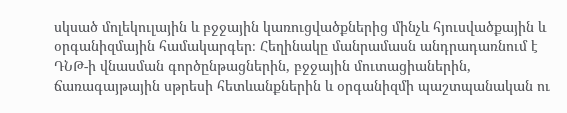սկսած մոլեկուլային և բջջային կառուցվածքներից մինչև հյուսվածքային և օրգանիզմային համակարգեր։ Հեղինակը մանրամասն անդրադառնում է ԴՆԹ-ի վնասման գործընթացներին, բջջային մուտացիաներին, ճառագայթային սթրեսի հետևանքներին և օրգանիզմի պաշտպանական ու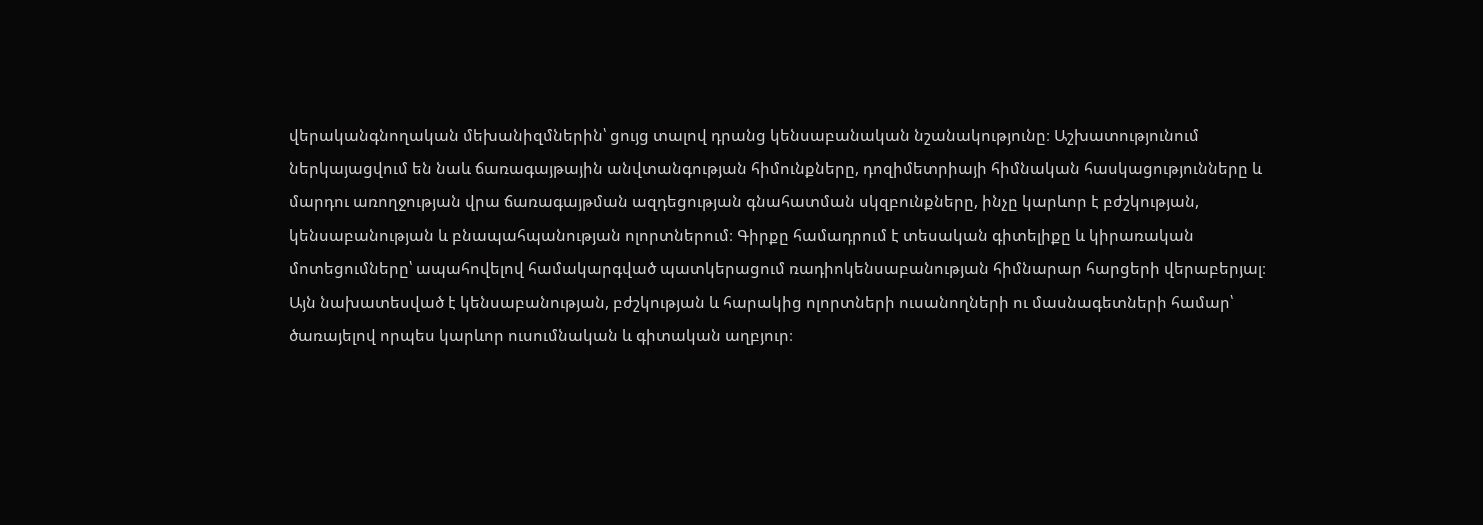վերականգնողական մեխանիզմներին՝ ցույց տալով դրանց կենսաբանական նշանակությունը։ Աշխատությունում ներկայացվում են նաև ճառագայթային անվտանգության հիմունքները, դոզիմետրիայի հիմնական հասկացությունները և մարդու առողջության վրա ճառագայթման ազդեցության գնահատման սկզբունքները, ինչը կարևոր է բժշկության, կենսաբանության և բնապահպանության ոլորտներում։ Գիրքը համադրում է տեսական գիտելիքը և կիրառական մոտեցումները՝ ապահովելով համակարգված պատկերացում ռադիոկենսաբանության հիմնարար հարցերի վերաբերյալ։ Այն նախատեսված է կենսաբանության, բժշկության և հարակից ոլորտների ուսանողների ու մասնագետների համար՝ ծառայելով որպես կարևոր ուսումնական և գիտական աղբյուր։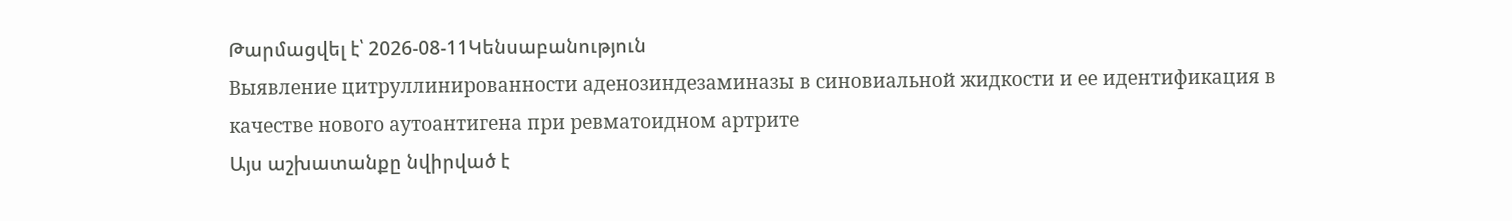Թարմացվել է՝ 2026-08-11Կենսաբանություն
Выявление цитруллинированности аденозиндезаминазы в синовиальной жидкости и ее идентификация в качестве нового аутоантигена при ревматоидном артрите
Այս աշխատանքը նվիրված է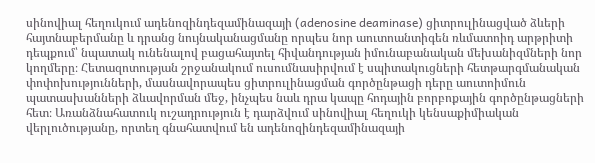սինովիալ հեղուկում ադենոզինդեզամինազայի (adenosine deaminase) ցիտրուլինացված ձևերի հայտնաբերմանը և դրանց նույնականացմանը որպես նոր աուտոանտիգեն ռևմատոիդ արթրիտի դեպքում՝ նպատակ ունենալով բացահայտել հիվանդության իմունաբանական մեխանիզմների նոր կողմերը։ Հետազոտության շրջանակում ուսումնասիրվում է սպիտակուցների հետթարգմանական փոփոխությունների, մասնավորապես ցիտրուլինացման գործընթացի դերը աուտոիմուն պատասխանների ձևավորման մեջ, ինչպես նաև դրա կապը հոդային բորբոքային գործընթացների հետ։ Առանձնահատուկ ուշադրություն է դարձվում սինովիալ հեղուկի կենսաքիմիական վերլուծությանը, որտեղ գնահատվում են ադենոզինդեզամինազայի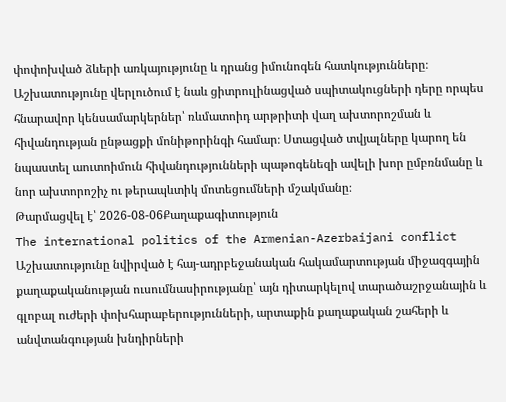փոփոխված ձևերի առկայությունը և դրանց իմունոգեն հատկությունները։ Աշխատությունը վերլուծում է նաև ցիտրուլինացված սպիտակուցների դերը որպես հնարավոր կենսամարկերներ՝ ռևմատոիդ արթրիտի վաղ ախտորոշման և հիվանդության ընթացքի մոնիթորինգի համար։ Ստացված տվյալները կարող են նպաստել աուտոիմուն հիվանդությունների պաթոգենեզի ավելի խոր ըմբռնմանը և նոր ախտորոշիչ ու թերապևտիկ մոտեցումների մշակմանը։
Թարմացվել է՝ 2026-08-06Քաղաքագիտություն
The international politics of the Armenian-Azerbaijani conflict
Աշխատությունը նվիրված է հայ-ադրբեջանական հակամարտության միջազգային քաղաքականության ուսումնասիրությանը՝ այն դիտարկելով տարածաշրջանային և գլոբալ ուժերի փոխհարաբերությունների, արտաքին քաղաքական շահերի և անվտանգության խնդիրների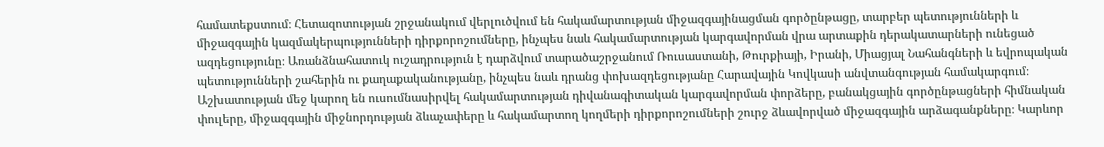համատեքստում։ Հետազոտության շրջանակում վերլուծվում են հակամարտության միջազգայինացման գործընթացը, տարբեր պետությունների և միջազգային կազմակերպությունների դիրքորոշումները, ինչպես նաև հակամարտության կարգավորման վրա արտաքին դերակատարների ունեցած ազդեցությունը։ Առանձնահատուկ ուշադրություն է դարձվում տարածաշրջանում Ռուսաստանի, Թուրքիայի, Իրանի, Միացյալ Նահանգների և եվրոպական պետությունների շահերին ու քաղաքականությանը, ինչպես նաև դրանց փոխազդեցությանը Հարավային Կովկասի անվտանգության համակարգում։ Աշխատության մեջ կարող են ուսումնասիրվել հակամարտության դիվանագիտական կարգավորման փորձերը, բանակցային գործընթացների հիմնական փուլերը, միջազգային միջնորդության ձևաչափերը և հակամարտող կողմերի դիրքորոշումների շուրջ ձևավորված միջազգային արձագանքները։ Կարևոր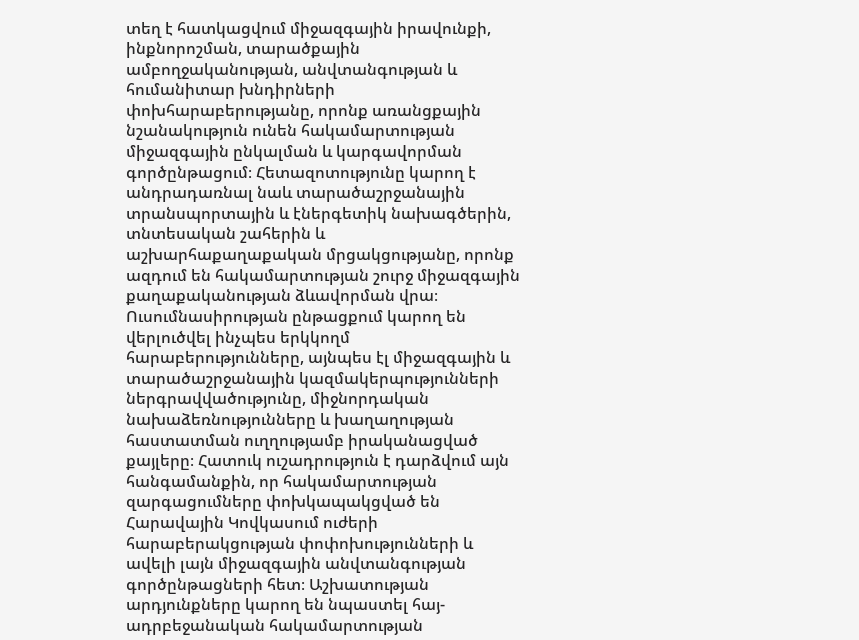տեղ է հատկացվում միջազգային իրավունքի, ինքնորոշման, տարածքային ամբողջականության, անվտանգության և հումանիտար խնդիրների փոխհարաբերությանը, որոնք առանցքային նշանակություն ունեն հակամարտության միջազգային ընկալման և կարգավորման գործընթացում։ Հետազոտությունը կարող է անդրադառնալ նաև տարածաշրջանային տրանսպորտային և էներգետիկ նախագծերին, տնտեսական շահերին և աշխարհաքաղաքական մրցակցությանը, որոնք ազդում են հակամարտության շուրջ միջազգային քաղաքականության ձևավորման վրա։ Ուսումնասիրության ընթացքում կարող են վերլուծվել ինչպես երկկողմ հարաբերությունները, այնպես էլ միջազգային և տարածաշրջանային կազմակերպությունների ներգրավվածությունը, միջնորդական նախաձեռնությունները և խաղաղության հաստատման ուղղությամբ իրականացված քայլերը։ Հատուկ ուշադրություն է դարձվում այն հանգամանքին, որ հակամարտության զարգացումները փոխկապակցված են Հարավային Կովկասում ուժերի հարաբերակցության փոփոխությունների և ավելի լայն միջազգային անվտանգության գործընթացների հետ։ Աշխատության արդյունքները կարող են նպաստել հայ-ադրբեջանական հակամարտության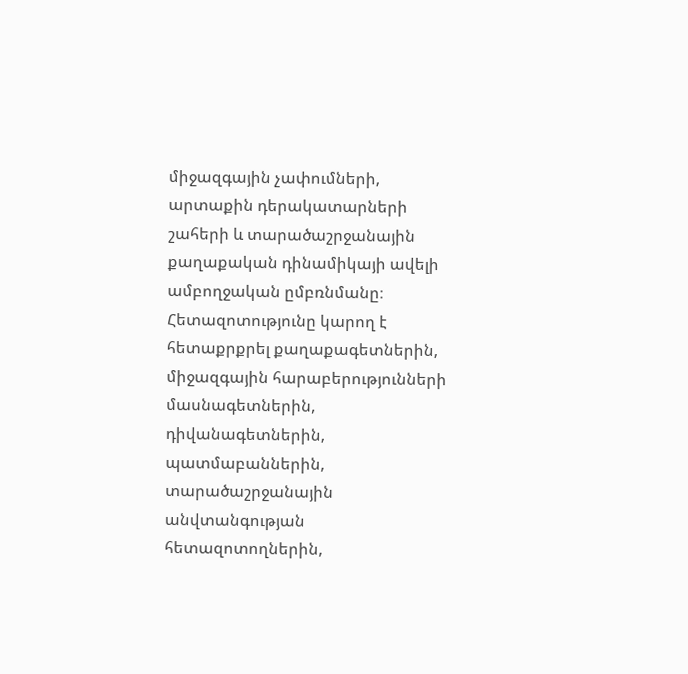միջազգային չափումների, արտաքին դերակատարների շահերի և տարածաշրջանային քաղաքական դինամիկայի ավելի ամբողջական ըմբռնմանը։ Հետազոտությունը կարող է հետաքրքրել քաղաքագետներին, միջազգային հարաբերությունների մասնագետներին, դիվանագետներին, պատմաբաններին, տարածաշրջանային անվտանգության հետազոտողներին,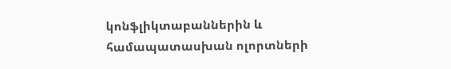կոնֆլիկտաբաններին և համապատասխան ոլորտների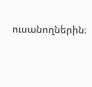ուսանողներին։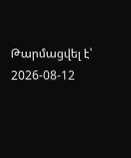Թարմացվել է՝ 2026-08-12